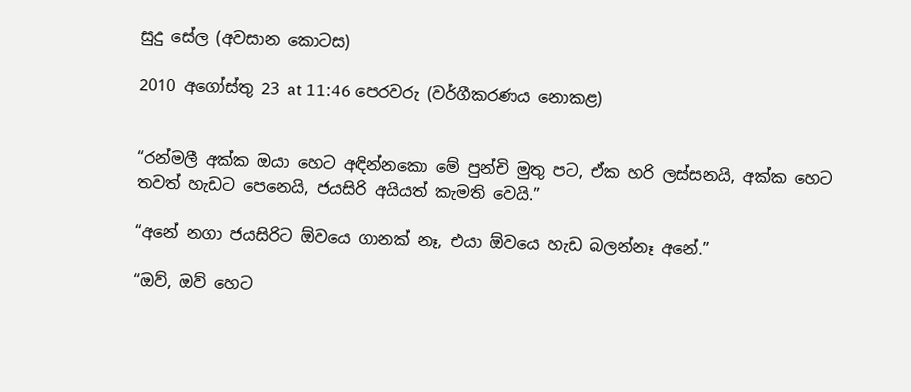සුදු සේල (අවසාන කොටස)

2010 අගෝස්තු 23 at 11:46 පෙරවරු (වර්ගීකරණය නොකළ)


“රන්මලී අක්ක ඔයා හෙට අඳින්නකො මේ පුන්චි මුතු පට, ඒක හරි ලස්සනයි, අක්ක හෙට තවත් හැඩට පෙනෙයි, ජයසිරි අයියත් කැමති වෙයි.”

“අනේ නගා ජයසිරිට ඕවයෙ ගානක් නෑ, එයා ඕවයෙ හැඩ බලන්නෑ අනේ.”

“ඔව්, ඔව් හෙට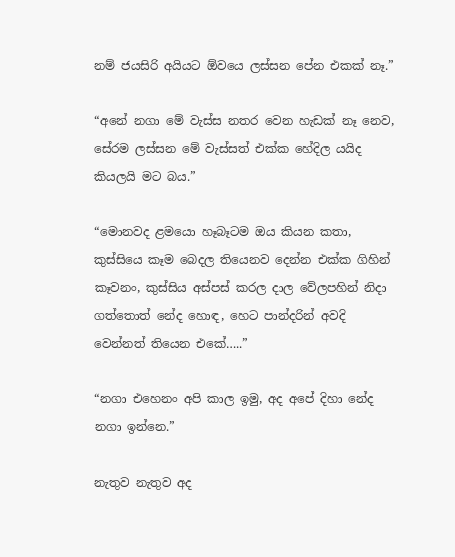නම් ජයසිරි අයියට ඕවයෙ ලස්සන පේන එකක් නෑ.”

“අනේ නගා මේ වැස්ස නතර වෙන හැඩක් නෑ නෙව, සේරම ලස්සන මේ වැස්සත් එක්ක හේදිල යයිද කියලයි මට බය.”

“මොනවද ළමයො හෑබෑටම ඔය කියන කතා, කුස්සියෙ කෑම බෙදල තියෙනව දෙන්න එක්ක ගිහින් කෑවනං, කුස්සිය අස්පස් කරල දාල වේලපහින් නිදා ගත්තොත් නේද හොඳ, හෙට පාන්දරින් අවදි වෙන්නත් තියෙන එකේ…..”

“නගා එහෙනං අපි කාල ඉමු, අද අපේ දිහා නේද නගා ඉන්නෙ.”

නැතුව නැතුව අද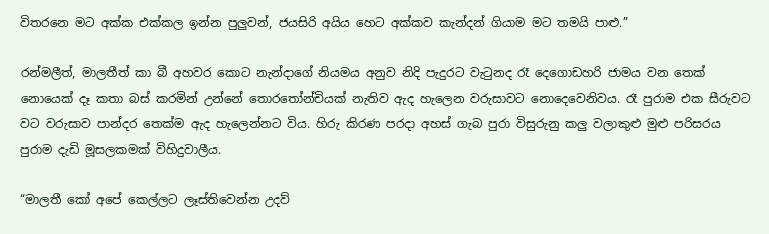විතරනෙ මට අක්ක එක්කල ඉන්න පුලුවන්, ජයසිරි අයිය හෙට අක්කව කැන්දන් ගියාම මට තමයි පාළු.”

රන්මලීත්, මාලතීත් කා බී අහවර කොට නැන්දාගේ නියමය අනුව නිදි පැදුරට වැටුනද රෑ දෙගොඩහරි ජාමය වන තෙක් නොයෙක් දෑ කතා බස් කරමින් උන්නේ තොරතෝන්චියක් නැතිව ඇද හැලෙන වරුසාවට නොදෙවෙනිවය. රෑ පුරාම එක සීරුවට වට වරුසාව පාන්දර තෙක්ම ඇද හැලෙන්නට විය. හිරු කිරණ පරදා අහස් ගැබ පුරා විසුරුනු කලු වලාකුළු මුළු පරිසරය පුරාම දැඩි මූසලකමක් විහිදුවාලීය.

“මාලතී කෝ අපේ කෙල්ලට ලෑස්තිවෙන්න උදව්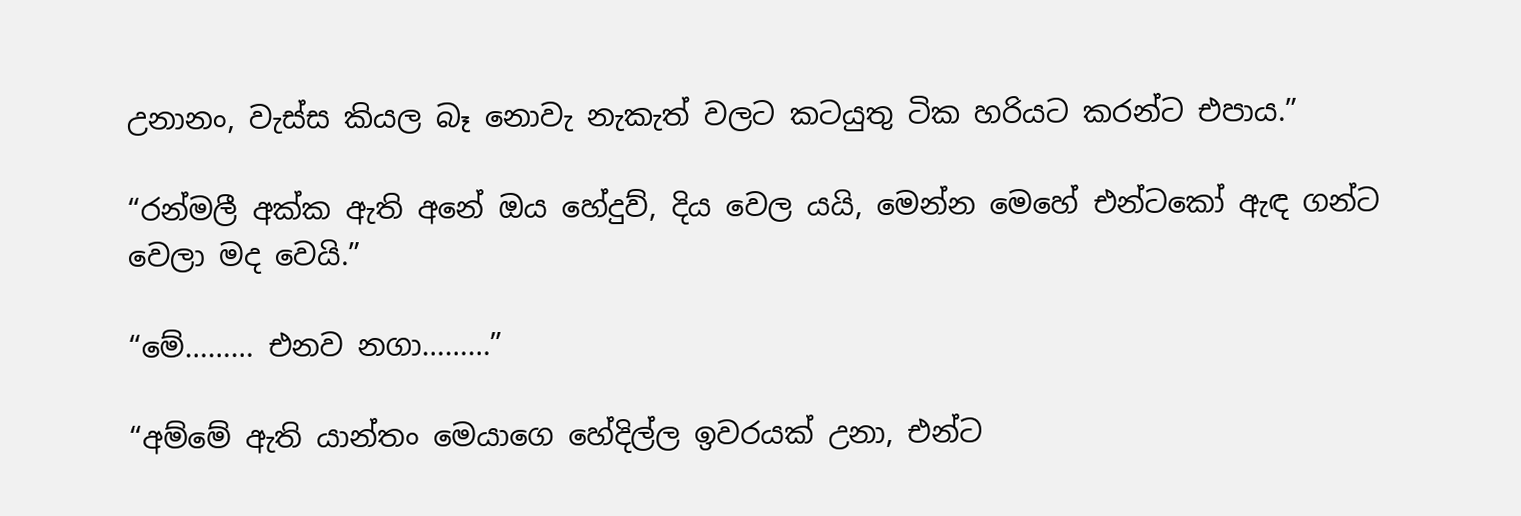උනානං, වැස්ස කියල බෑ නොවැ නැකැත් වලට කටයුතු ටික හරියට කරන්ට එපාය.”

“රන්මලී අක්ක ඇති අනේ ඔය හේදුව්, දිය වෙල යයි, මෙන්න මෙහේ එන්ටකෝ ඇඳ ගන්ට වෙලා මද වෙයි.”

“මේ……… එනව නගා………”

“අම්මේ ඇති යාන්තං මෙයාගෙ හේදිල්ල ඉවරයක් උනා, එන්ට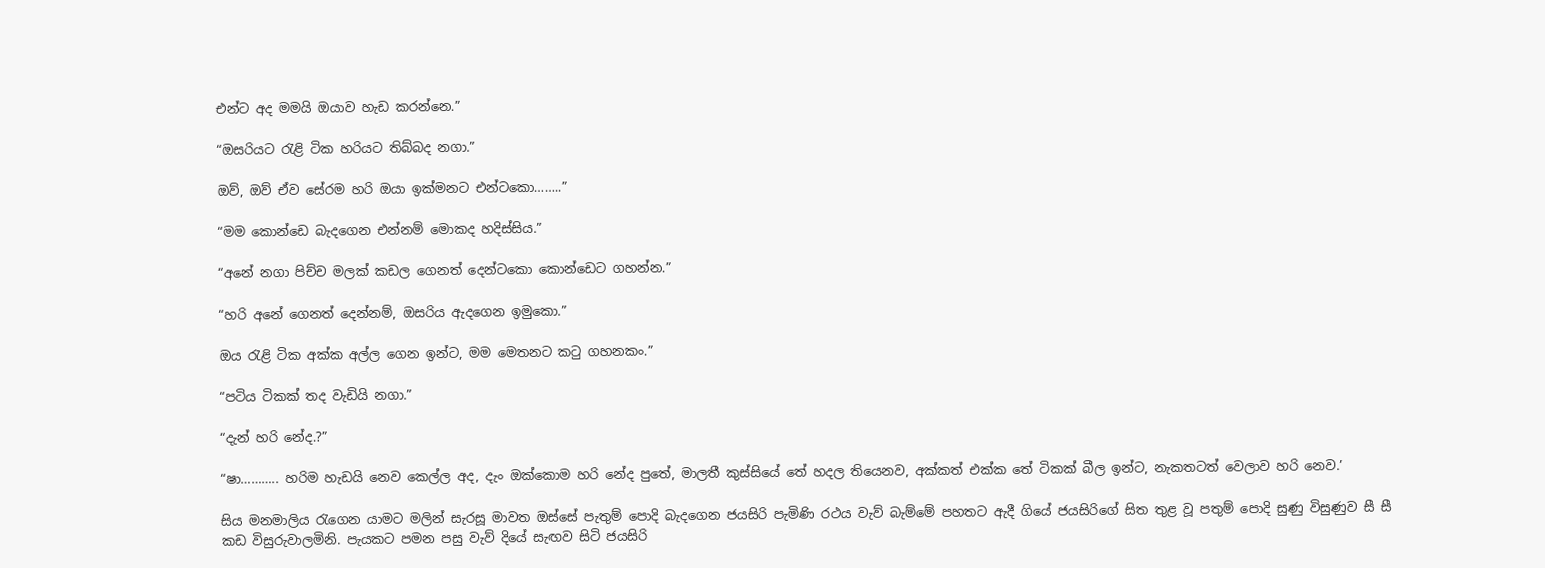එන්ට අද මමයි ඔයාව හැඩ කරන්නෙ.”

“ඔසරියට රැළි ටික හරියට තිබ්බද නගා.”

ඔව්, ඔව් ඒව සේරම හරි ඔයා ඉක්මනට එන්ටකො……..”

“මම කොන්ඩෙ බැදගෙන එන්නම් මොකද හදිස්සිය.”

“අනේ නගා පිච්ච මලක් කඩල ගෙනත් දෙන්ටකො කොන්ඩෙට ගහන්න.”

“හරි අනේ ගෙනත් දෙන්නම්, ඔසරිය ඇදගෙන ඉමුකො.”

ඔය රැළි ටික අක්ක අල්ල ගෙන ඉන්ට, මම මෙතනට කටු ගහනකං.”

“පටිය ටිකක් තද වැඩියි නගා.”

“දැන් හරි නේද.?”

“ෂා……….. හරිම හැඩයි නෙව කෙල්ල අද, දැං ඔක්කොම හරි නේද පුතේ, මාලතී කුස්සියේ තේ හදල තියෙනව, අක්කත් එක්ක තේ ටිකක් බීල ඉන්ට, නැකතටත් වෙලාව හරි නෙව.’

සිය මනමාලිය රැගෙන යාමට මලින් සැරසූ මාවත ඔස්සේ පැතුම් පොදි බැදගෙන ජයසිරි පැමිණි රථය වැව් බැම්මේ පහතට ඇදී ගියේ ජයසිරිගේ සිත තුළ වූ පතුම් පොදි සුණු විසුණුව සී සී කඩ විසුරුවාලමිනි. පැයකට පමන පසු වැව් දියේ සැඟව සිටි ජයසිරි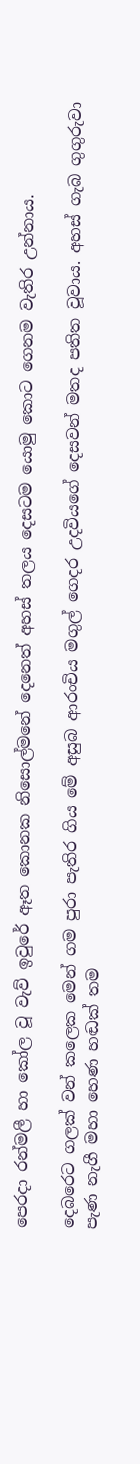පෙරදා රන්මලී හා කෝල වූ වැව් ඉවුරේ ඈත කොනක නිසොල්මනේ දෙනෙත් අහස් තලය දෙසටම යොමු කොට ගෙනම වැතිර උන්නාය.

දෙබරෙට ගලක් වන් කලෙක මෙන් ගම පුරා පැතිර ගිය මේ අසුබ ආරංචිය මගුල් ගෙදර උදවියගේ දෙසවන් මතද පතිත වූවාය. අහස් ගැබ ගුගුරුවා පැණ නැගී මහා හෙණ හඬක් තම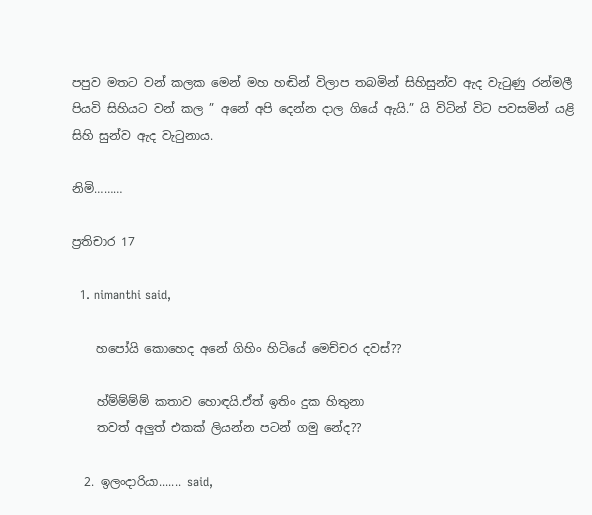පපුව මතට වන් කලක මෙන් මහ හඬින් විලාප තබමින් සිහිසුන්ව ඇද වැටුණු රන්මලී පියවි සිහියට වන් කල ” අනේ අපි දෙන්න දාල ගියේ ඇයි.” යි විටින් විට පවසමින් යළි සිහි සුන්ව ඇද වැටුනාය.

නිමි………

ප්‍රතිචාර 17

  1. nimanthi said,

    හපෝයි කොහෙද අනේ ගිහිං හිටියේ මෙච්චර දවස්??

    හ්ම්ම්ම්ම් කතාව හොඳයි.ඒත් ඉතිං දුක හිතුනා
    තවත් අලුත් එකක් ලියන්න පටන් ගමු නේද??

  2. ඉලංදාරියා....... said,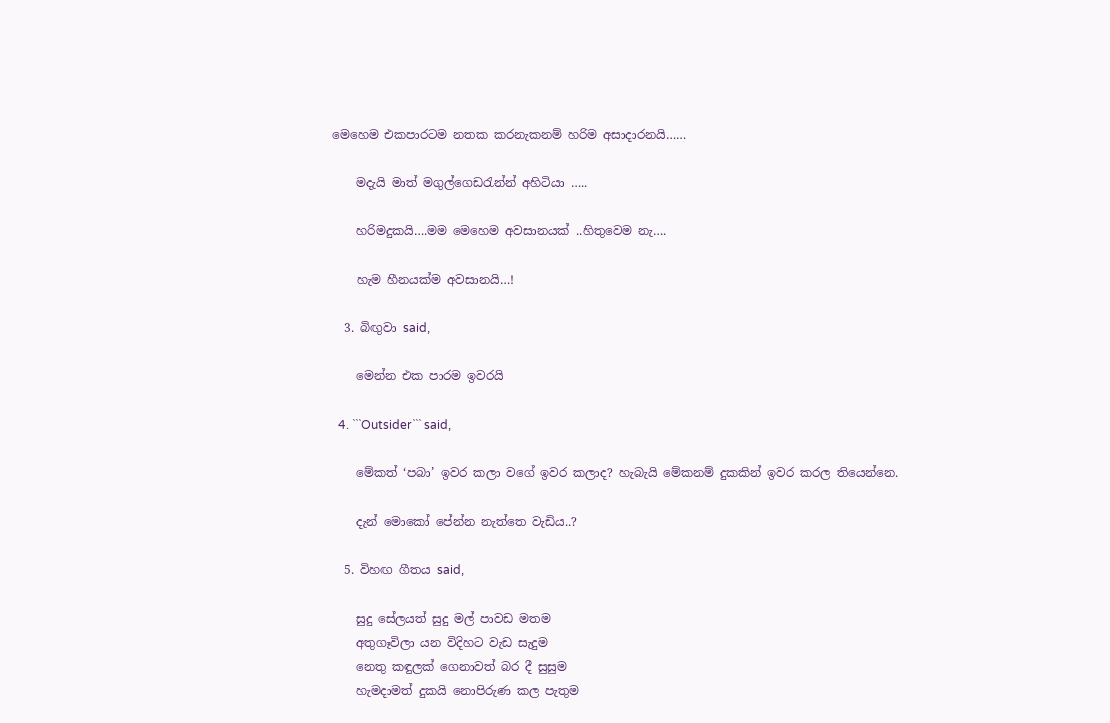මෙහෙම එකපාරටම නතක කරනැකනම් හරිම අසාදාරනයි……

    මදැයි මාත් මගුල්ගෙඩ‍රැන්න් අහිටියා …..

    හරිමදුකයි….මම මෙහෙම අවසානයක් ..හිතුවෙම නැ….

    හැම හීනයක්ම අවසානයි…!

  3. බිඟුවා said,

    මෙන්න එක පාරම ඉවරයි

  4. ```Outsider``` said,

    මේකත් ‘පබා’ ඉවර කලා වගේ ඉවර කලාද? හැබැයි මේකනම් දුකකින් ඉවර කරල තියෙන්නෙ.

    දැන් මොකෝ පේන්න නැත්තෙ වැඩිය..?

  5. විහඟ ගීතය said,

    සුදු සේලයත් සුදු මල් පාවඩ මතම
    අතුගෑවිලා යන විදිහට වැඩ සැදුම
    නෙතු කඳුලක් ගෙනාවත් බර දී සුසුම
    හැමදාමත් දුකයි නොපිරුණ කල පැතුම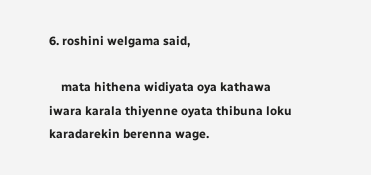6. roshini welgama said,

    mata hithena widiyata oya kathawa iwara karala thiyenne oyata thibuna loku karadarekin berenna wage.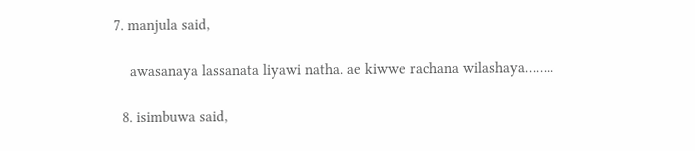7. manjula said,

    awasanaya lassanata liyawi natha. ae kiwwe rachana wilashaya……..

  8. isimbuwa said,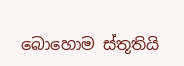බොහොම ස්තූතියි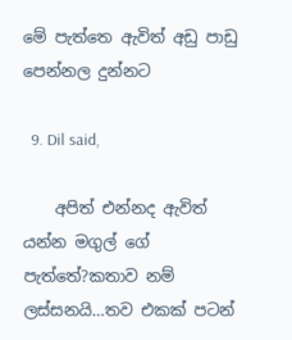මේ පැත්තෙ ඇවිත් අඩු පාඩු පෙන්නල දුන්නට

  9. Dil said,

    අපිත් එන්නද ඇවිත් යන්න මගුල් ගේ පැත්තේ?කතාව නම් ලස්සනයි…තව එකක් පටන්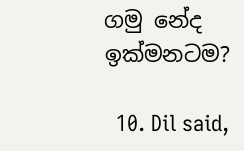ගමු නේද ඉක්මනටම?

  10. Dil said,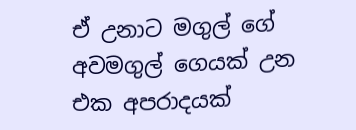ඒ උනාට මගුල් ගේ අවමගුල් ගෙයක් උන එක අපරාදයක්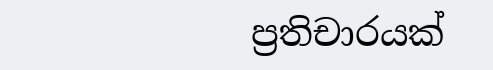ප්‍රතිචාරයක්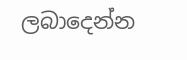ලබාදෙන්න